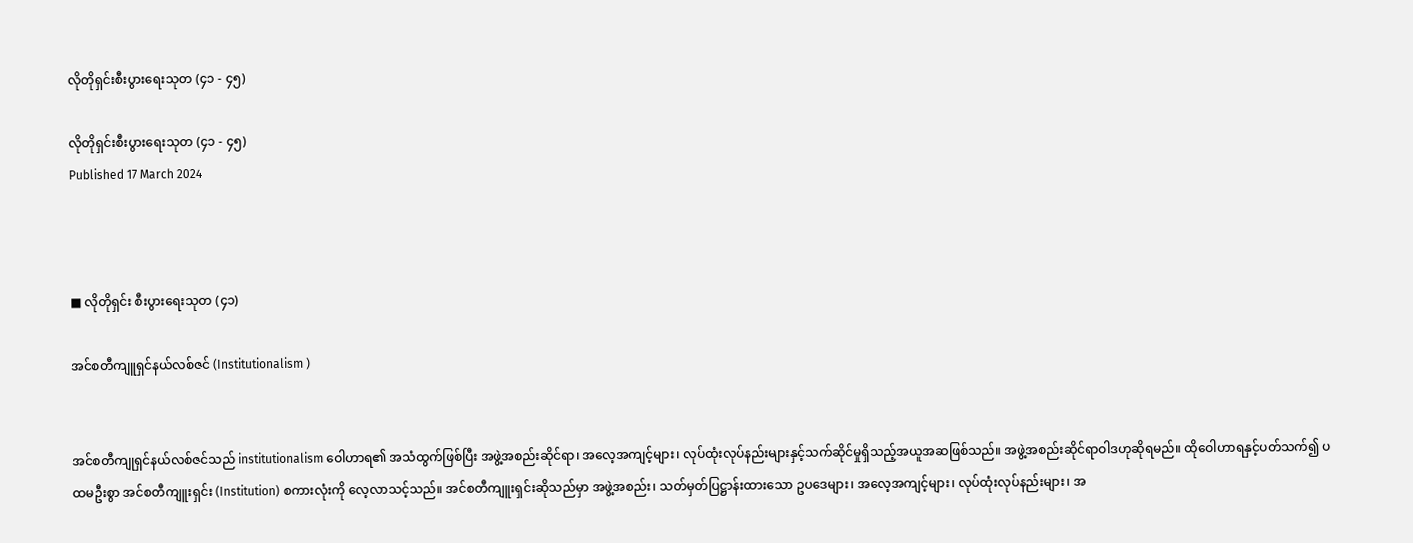လိုတိုရှင်းစီးပွားရေးသုတ (၄၁ - ၄၅)

လိုတိုရှင်းစီးပွားရေးသုတ (၄၁ - ၄၅)
Published 17 March 2024



■ လိုတိုရှင်း စီးပွားရေးသုတ (၄၁)

အင်စတီကျူရှင်နယ်လစ်ဇင် (Institutionalism )


အင်စတီကျုရှင်နယ်လစ်ဇင်သည် institutionalism ဝေါဟာရ၏ အသံထွက်ဖြစ်ပြီး အဖွဲ့အစည်းဆိုင်ရာ၊ အလေ့အကျင့်များ၊ လုပ်ထုံးလုပ်နည်းများနှင့်သက်ဆိုင်မှုရှိသည့်အယူအဆဖြစ်သည်။ အဖွဲ့အစည်းဆိုင်ရာဝါဒဟုဆိုရမည်။ ထိုဝေါဟာရနှင့်ပတ်သက်၍ ပထမဦးစွာ အင်စတီကျူးရှင်း (Institution) စကားလုံးကို လေ့လာသင့်သည်။ အင်စတီကျူးရှင်းဆိုသည်မှာ အဖွဲ့အစည်း၊ သတ်မှတ်ပြဋ္ဌာန်းထားသော ဥပဒေများ၊ အလေ့အကျင့်များ၊ လုပ်ထုံးလုပ်နည်းများ၊ အ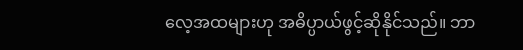လေ့အထများဟု အဓိပ္ပာယ်ဖွင့်ဆိုနိုင်သည်။ ဘာ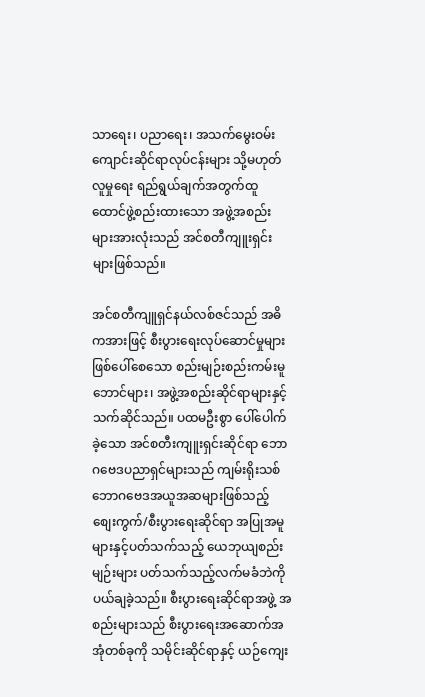သာရေး၊ ပညာရေး၊ အသက်မွေးဝမ်းကျောင်းဆိုင်ရာလုပ်ငန်းများ သို့မဟုတ်လူမှုရေး ရည်ရွယ်ချက်အတွက်ထူထောင်ဖွဲ့စည်းထားသော အဖွဲ့အစည်းများအားလုံးသည် အင်စတီကျူးရှင်းများဖြစ်သည်။

အင်စတီကျူရှင်နယ်လစ်ဇင်သည် အဓိကအားဖြင့် စီးပွားရေးလုပ်ဆောင်မှုများ ဖြစ်ပေါ်စေသော စည်းမျဉ်းစည်းကမ်းမူဘောင်များ၊ အဖွဲ့အစည်းဆိုင်ရာများနှင့် သက်ဆိုင်သည်။ ပထမဦးစွာ ပေါ်ပေါက်ခဲ့သော အင်စတီးကျူးရှင်းဆိုင်ရာ ဘောဂဗေဒပညာရှင်များသည် ကျမ်းရိုးသစ်ဘောဂဗေဒအယူအဆများဖြစ်သည့် စျေးကွက်/စီးပွားရေးဆိုင်ရာ အပြုအမူများနှင့်ပတ်သက်သည့် ယေဘုယျစည်းမျဉ်းများ ပတ်သက်သည့်လက်မခံဘဲကို ပယ်ချခဲ့သည်။ စီးပွားရေးဆိုင်ရာအဖွဲ့ အစည်းများသည် စီးပွားရေးအဆောက်အအုံတစ်ခုကို သမိုင်းဆိုင်ရာနှင့် ယဉ်ကျေး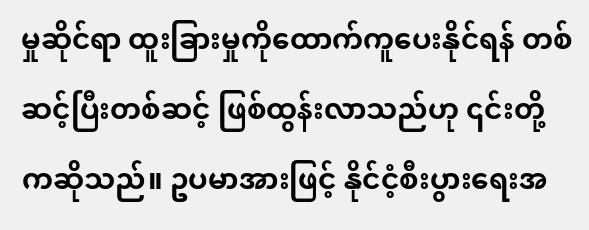မှုဆိုင်ရာ ထူးခြားမှုကိုထောက်ကူပေးနိုင်ရန် တစ်ဆင့်ပြီးတစ်ဆင့် ဖြစ်ထွန်းလာသည်ဟု ၎င်းတို့ကဆိုသည်။ ဥပမာအားဖြင့် နိုင်ငံ့စီးပွားရေးအ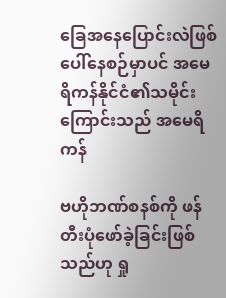ခြေအနေပြောင်းလဲဖြစ်ပေါ်နေစဉ်မှာပင် အမေရိကန်နိုင်ငံ၏သမိုင်းကြောင်းသည် အမေရိကန်

ဗဟိုဘဏ်စနစ်ကို ဖန်တီးပုံဖော်ခဲ့ခြင်းဖြစ်သည်ဟု ရှု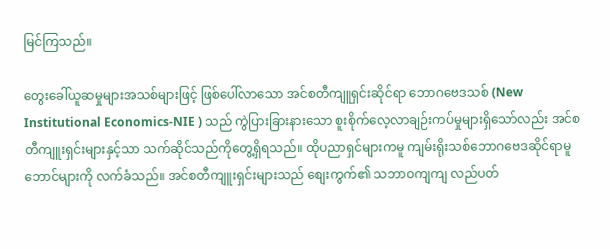မြင်ကြသည်။

တွေးခေါ်ယူဆမှုများအသစ်များဖြင့် ဖြစ်ပေါ်လာသော အင်စတီကျူရှင်းဆိုင်ရာ ဘောဂဗေဒသစ် (New Institutional Economics-NIE ) သည် ကွဲပြားခြားနားသော စူးစိုက်လေ့လာချဉ်းကပ်မှုများရှိသော်လည်း အင်စတီကျူးရှင်းများနှင့်သာ သက်ဆိုင်သည်ကိုတွေ့ရှိရသည်။ ထိုပညာရှင်များကမူ ကျမ်းရိုးသစ်ဘောဂဗေဒဆိုင်ရာမူဘောင်များကို လက်ခံသည်။ အင်စတီကျူးရှင်းများသည် စျေးကွက်၏ သဘာဝကျကျ လည်ပတ်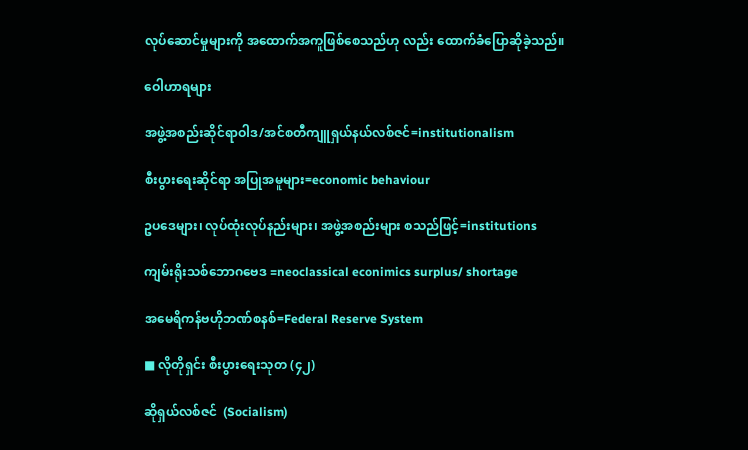လုပ်ဆောင်မှုများကို အထောက်အကူဖြစ်စေသည်ဟု လည်း ထောက်ခံပြောဆိုခဲ့သည်။

ဝေါဟာရများ

အဖွဲ့အစည်းဆိုင်ရာဝါဒ/အင်စတီကျူရှယ်နယ်လစ်ဇင်=institutionalism

စီးပွားရေးဆိုင်ရာ အပြုအမူများ=economic behaviour

ဥပဒေများ၊ လုပ်ထုံးလုပ်နည်းများ၊ အဖွဲ့အစည်းများ စသည်ဖြင့်=institutions

ကျမ်းရိုးသစ်ဘောဂဗေဒ =neoclassical econimics surplus/ shortage

အမေရိကန်ဗဟိုဘဏ်စနစ်=Federal Reserve System

■ လိုတိုရှင်း စီးပွားရေးသုတ (၄၂)

ဆိုရှယ်လစ်ဇင်  (Socialism)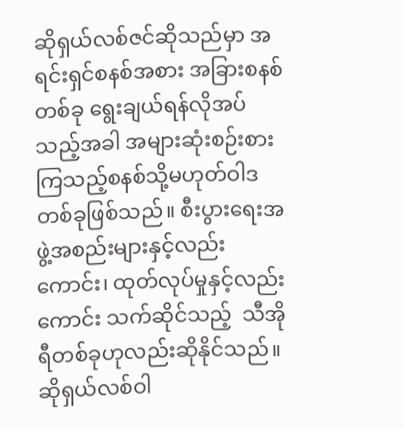ဆိုရှယ်လစ်ဇင်ဆိုသည်မှာ အရင်းရှင်စနစ်အစား အခြားစနစ်တစ်ခု ရွေးချယ်ရန်လိုအပ်သည့်အခါ အများဆုံးစဉ်းစားကြသည့်စနစ်သို့မဟုတ်ဝါဒတစ်ခုဖြစ်သည်။ စီးပွားရေးအဖွဲ့အစည်းများနှင့်လည်းကောင်း၊ ထုတ်လုပ်မှုနှင့်လည်းကောင်း သက်ဆိုင်သည့်  သီအိုရီတစ်ခုဟုလည်းဆိုနိုင်သည်။ ဆိုရှယ်လစ်ဝါ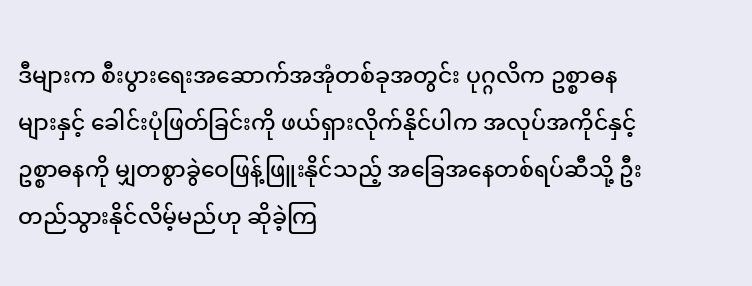ဒီများက စီးပွားရေးအဆောက်အအုံတစ်ခုအတွင်း ပုဂ္ဂလိက ဥစ္စာဓနများနှင့် ခေါင်းပုံဖြတ်ခြင်းကို ဖယ်ရှားလိုက်နိုင်ပါက အလုပ်အကိုင်နှင့် ဥစ္စာဓနကို မျှတစွာခွဲဝေဖြန့်ဖြူးနိုင်သည့် အခြေအနေတစ်ရပ်ဆီသို့ ဦးတည်သွားနိုင်လိမ့်မည်ဟု ဆိုခဲ့ကြ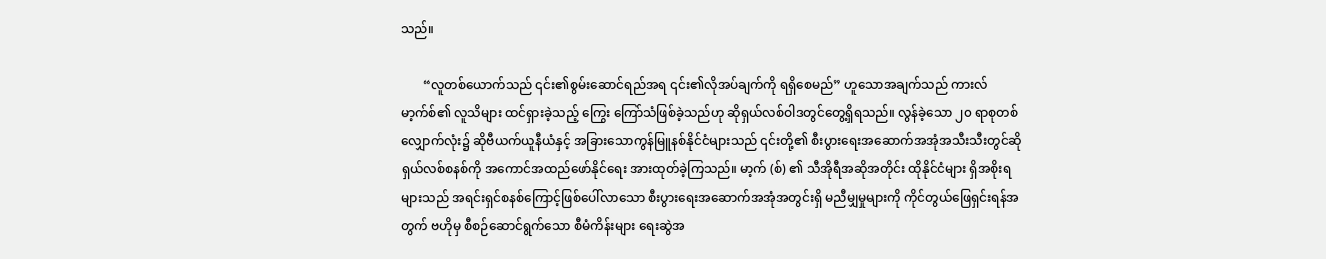သည်။

       “လူတစ်ယောက်သည် ၎င်း၏စွမ်းဆောင်ရည်အရ ၎င်း၏လိုအပ်ချက်ကို ရရှိစေမည်” ဟူသောအချက်သည် ကားလ်မာ့က်စ်၏ လူသိများ ထင်ရှားခဲ့သည့် ကြွေး ကြော်သံဖြစ်ခဲ့သည်ဟု ဆိုရှယ်လစ်ဝါဒတွင်တွေ့ရှိရသည်။ လွန်ခဲ့သော ၂၀ ရာစုတစ်လျှောက်လုံး၌ ဆိုဗီယက်ယူနီယံနှင့် အခြားသောကွန်မြူနစ်နိုင်ငံများသည် ၎င်းတို့၏ စီးပွားရေးအဆောက်အအုံအသီးသီးတွင်ဆိုရှယ်လစ်စနစ်ကို အကောင်အထည်ဖော်နိုင်ရေး အားထုတ်ခဲ့ကြသည်။ မာ့က် (စ်) ၏ သီအိုရီအဆိုအတိုင်း ထိုနိုင်ငံများ ရှိအစိုးရများသည် အရင်းရှင်စနစ်ကြောင့်ဖြစ်ပေါ်လာသော စီးပွားရေးအဆောက်အအုံအတွင်းရှိ မညီမျှမှုများကို ကိုင်တွယ်ဖြေရှင်းရန်အတွက် ဗဟိုမှ စီစဉ်ဆောင်ရွက်သော စီမံကိန်းများ ရေးဆွဲအ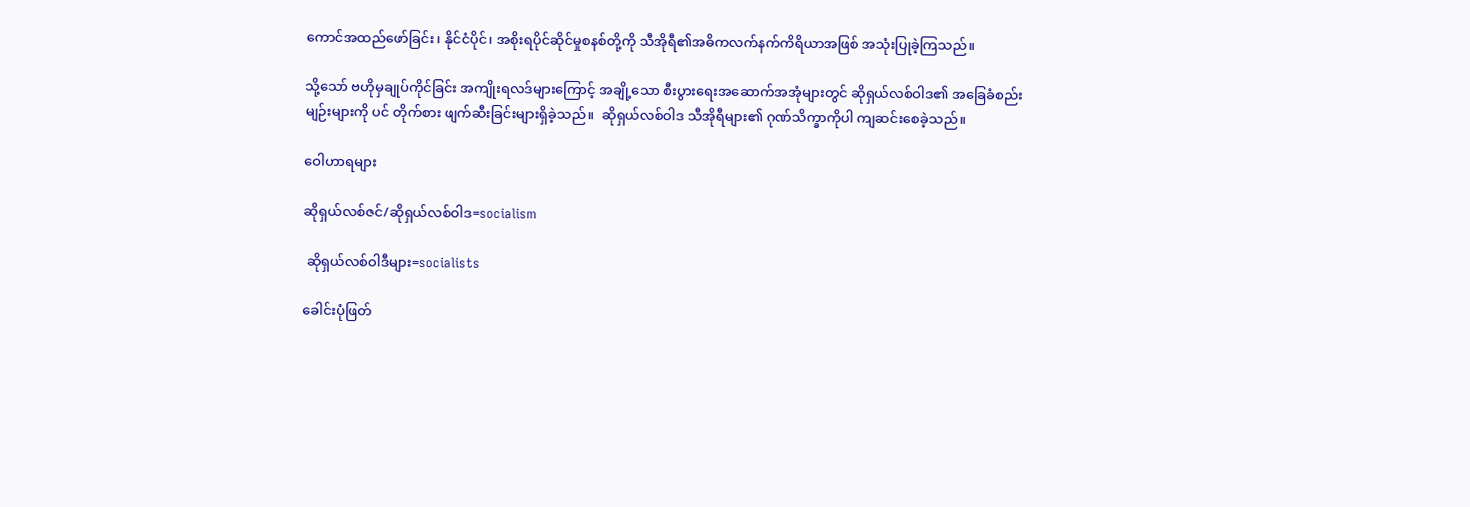ကောင်အထည်ဖော်ခြင်း၊ နိုင်ငံပိုင်၊ အစိုးရပိုင်ဆိုင်မှုစနစ်တို့ကို သီအိုရီ၏အဓိကလက်နက်ကိရိယာအဖြစ် အသုံးပြုခဲ့ကြသည်။

သို့သော် ဗဟိုမှချုပ်ကိုင်ခြင်း အကျိုးရလဒ်များကြောင့် အချို့သော စီးပွားရေးအဆောက်အအုံများတွင် ဆိုရှယ်လစ်ဝါဒ၏ အခြေခံစည်းမျဉ်းများကို ပင် တိုက်စား ဖျက်ဆီးခြင်းများရှိခဲ့သည်။  ဆိုရှယ်လစ်ဝါဒ သီအိုရီများ၏ ဂုဏ်သိက္ခာကိုပါ ကျဆင်းစေခဲ့သည်။

ဝေါဟာရများ

ဆိုရှယ်လစ်ဇင်/ဆိုရှယ်လစ်ဝါဒ=socialism

 ဆိုရှယ်လစ်ဝါဒီများ=socialists

ခေါင်းပုံဖြတ်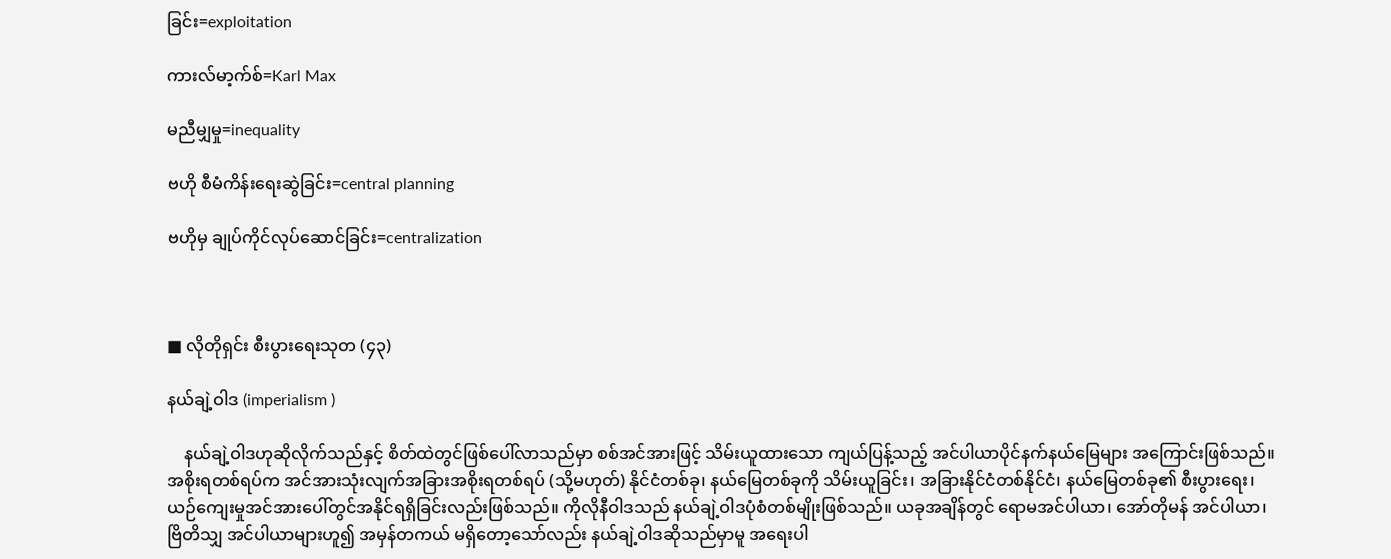ခြင်း=exploitation

ကားလ်မာ့က်စ်=Karl Max

မညီမျှမှု=inequality

ဗဟို စီမံကိန်းရေးဆွဲခြင်း=central planning

ဗဟိုမှ ချုပ်ကိုင်လုပ်ဆောင်ခြင်း=centralization



■ လိုတိုရှင်း စီးပွားရေးသုတ (၄၃)

နယ်ချဲ့ဝါဒ (imperialism )

    နယ်ချဲ့ဝါဒဟုဆိုလိုက်သည်နှင့် စိတ်ထဲတွင်ဖြစ်ပေါ်လာသည်မှာ စစ်အင်အားဖြင့် သိမ်းယူထားသော ကျယ်ပြန့်သည့် အင်ပါယာပိုင်နက်နယ်မြေများ အကြောင်းဖြစ်သည်။ အစိုးရတစ်ရပ်က အင်အားသုံးလျက်အခြားအစိုးရတစ်ရပ် (သို့မဟုတ်) နိုင်ငံတစ်ခု၊ နယ်မြေတစ်ခုကို သိမ်းယူခြင်း၊ အခြားနိုင်ငံတစ်နိုင်ငံ၊ နယ်မြေတစ်ခု၏ စီးပွားရေး၊ ယဉ်ကျေးမှုအင်အားပေါ်တွင်အနိုင်ရရှိခြင်းလည်းဖြစ်သည်။ ကိုလိုနီဝါဒသည် နယ်ချဲ့ဝါဒပုံစံတစ်မျိုးဖြစ်သည်။ ယခုအချိန်တွင် ရောမအင်ပါယာ၊ အော်တိုမန် အင်ပါယာ၊ ဗြိတိသျှ အင်ပါယာများဟူ၍ အမှန်တကယ် မရှိတော့သော်လည်း နယ်ချဲ့ဝါဒဆိုသည်မှာမူ အရေးပါ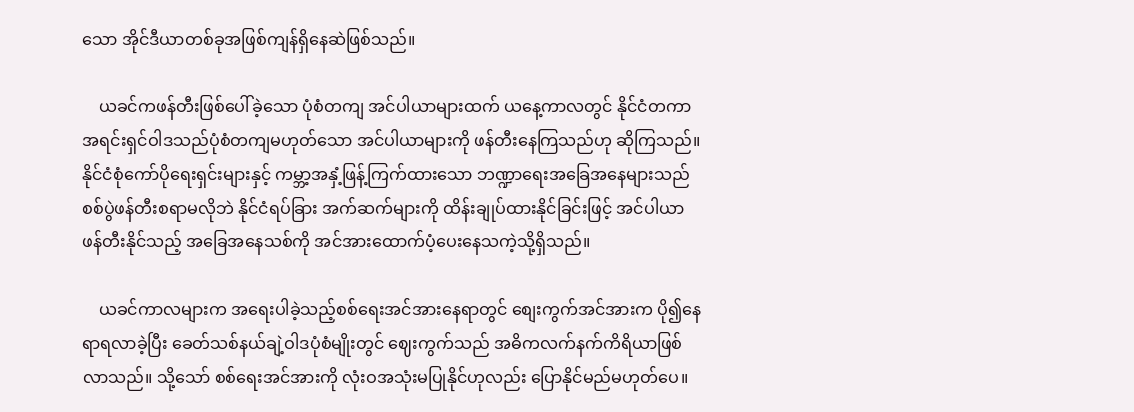သော အိုင်ဒီယာတစ်ခုအဖြစ်ကျန်ရှိနေဆဲဖြစ်သည်။

    ယခင်ကဖန်တီးဖြစ်ပေါ်ခဲ့သော ပုံစံတကျ အင်ပါယာများထက် ယနေ့ကာလတွင် နိုင်ငံတကာအရင်းရှင်ဝါဒသည်ပုံစံတကျမဟုတ်သော အင်ပါယာများကို ဖန်တီးနေကြသည်ဟု ဆိုကြသည်။ နိုင်ငံစုံကော်ပိုရေးရှင်းများနှင့် ကမ္ဘာ့အနှံ့ဖြန့်ကြက်ထားသော ဘဏ္ဍာရေးအခြေအနေများသည် စစ်ပွဲဖန်တီးစရာမလိုဘဲ နိုင်ငံရပ်ခြား အက်ဆက်များကို ထိန်းချုပ်ထားနိုင်ခြင်းဖြင့် အင်ပါယာ ဖန်တီးနိုင်သည့် အခြေအနေသစ်ကို အင်အားထောက်ပံ့ပေးနေသကဲ့သို့ရှိသည်။

    ယခင်ကာလများက အရေးပါခဲ့သည့်စစ်ရေးအင်အားနေရာတွင် စျေးကွက်အင်အားက ပို၍နေရာရလာခဲ့ပြီး ခေတ်သစ်နယ်ချဲ့ဝါဒပုံစံမျိုးတွင် ဈေးကွက်သည် အဓိကလက်နက်ကိရိယာဖြစ်လာသည်။ သို့သော် စစ်ရေးအင်အားကို လုံးဝအသုံးမပြုနိုင်ဟုလည်း ပြောနိုင်မည်မဟုတ်ပေ။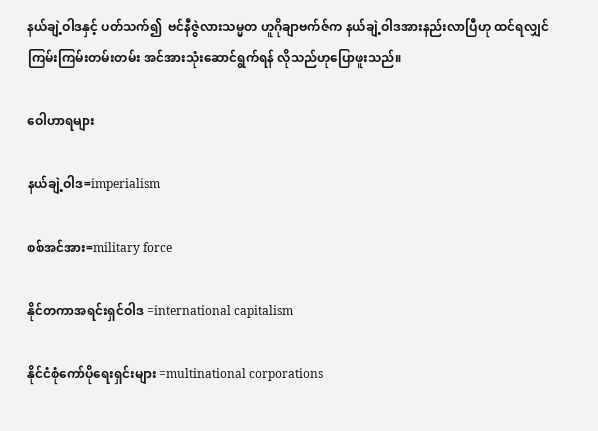နယ်ချဲ့ဝါဒနှင့် ပတ်သက်၍  ဗင်နီဇွဲလားသမ္မတ ဟူဂိုချာဗက်ဇ်က နယ်ချဲ့ဝါဒအားနည်းလာပြီဟု ထင်ရလျှင် ကြမ်းကြမ်းတမ်းတမ်း အင်အားသုံးဆောင်ရွက်ရန် လိုသည်ဟုပြောဖူးသည်။

ဝေါဟာရများ

နယ်ချဲ့ဝါဒ=imperialism

စစ်အင်အား=military force

နိုင်တကာအရင်းရှင်ဝါဒ =international capitalism

နိုင်ငံစုံကော်ပိုရေးရှင်းများ =multinational corporations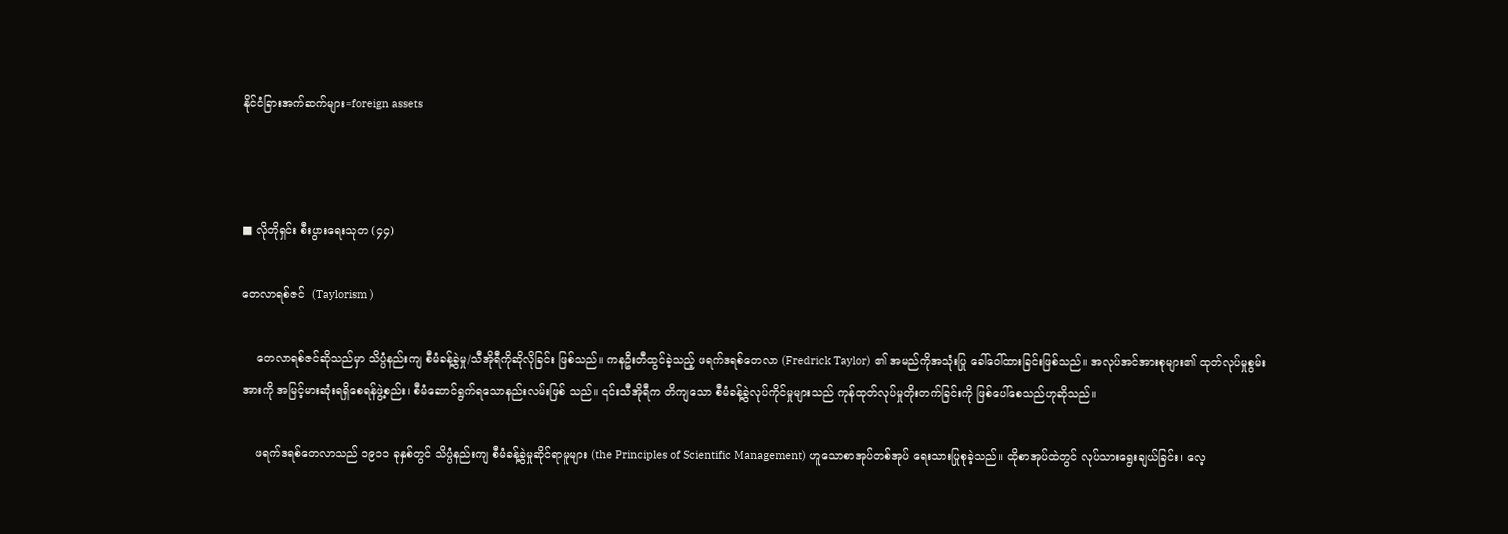နိုင်ငံခြားအက်ဆက်များ=foreign assets



■ လိုတိုရှင်း စီးပွားရေးသုတ (၄၄)

တေလာရစ်ဇင်  (Taylorism )

    တေလာရစ်ဇင်ဆိုသည်မှာ သိပ္ပံနည်းကျ စီမံခန့်ခွဲမှု/သီအိုရီကိုဆိုလိုခြင်း ဖြစ်သည်။ ကနဦးတီထွင်ခဲ့သည့် ဖရက်ဒရစ်တေလာ (Fredrick Taylor) ၏ အမည်ကိုအသုံးပြု ခေါ်ဝေါ်ထားခြင်းဖြစ်သည်။ အလုပ်အင်အားစုများ၏ ထုတ်လုပ်မှုစွမ်းအားကို အမြင့်မားဆုံးရရှိစေရန်ဖွဲ့စည်း၊ စီမံဆောင်ရွက်ရသောနည်းလမ်းဖြစ် သည်။ ၎င်းသီအိုရီက တိကျသော စီမံခန့်ခွဲလုပ်ကိုင်မှုများသည် ကုန်ထုတ်လုပ်မှုတိုးတက်ခြင်းကို ဖြစ်ပေါ်စေသည်ဟုဆိုသည်။

    ဖရက်ဒရစ်တေလာသည် ၁၉၁၁ ခုနှစ်တွင် သိပ္ပံနည်းကျ စီမံခန့်ခွဲမှုဆိုင်ရာမူများ (the Principles of Scientific Management) ဟူသောစာအုပ်တစ်အုပ် ရေးသားပြုစုခဲ့သည်။ ထိုစာအုပ်ထဲတွင် လုပ်သားရွေးချယ်ခြင်း၊ လေ့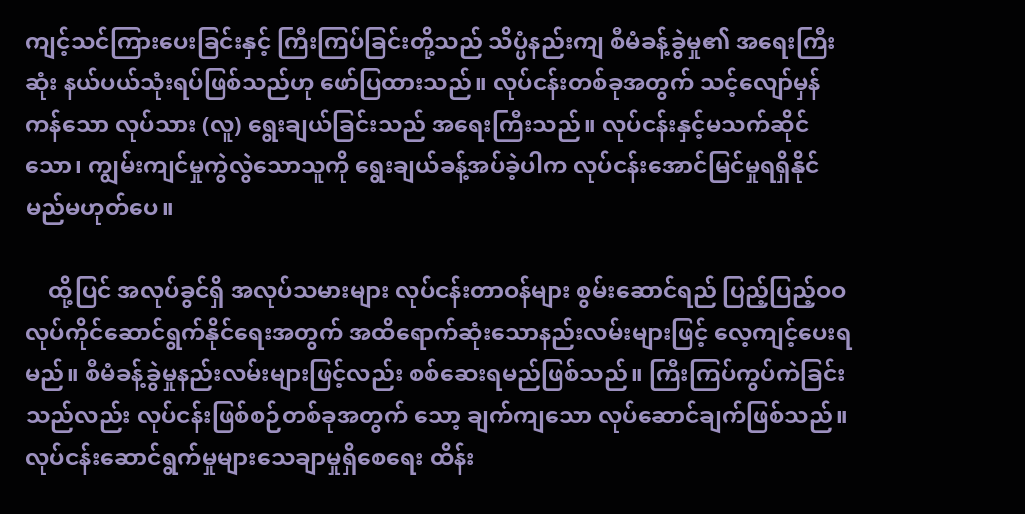ကျင့်သင်ကြားပေးခြင်းနှင့် ကြီးကြပ်ခြင်းတို့သည် သိပ္ပံနည်းကျ စီမံခန့်ခွဲမှု၏ အရေးကြီးဆုံး နယ်ပယ်သုံးရပ်ဖြစ်သည်ဟု ဖော်ပြထားသည်။ လုပ်ငန်းတစ်ခုအတွက် သင့်လျော်မှန်ကန်သော လုပ်သား (လူ) ရွေးချယ်ခြင်းသည် အရေးကြီးသည်။ လုပ်ငန်းနှင့်မသက်ဆိုင်သော၊ ကျွမ်းကျင်မှုကွဲလွဲသောသူကို ရွေးချယ်ခန့်အပ်ခဲ့ပါက လုပ်ငန်းအောင်မြင်မှုရရှိနိုင်မည်မဟုတ်ပေ။

    ထို့ပြင် အလုပ်ခွင်ရှိ အလုပ်သမားများ လုပ်ငန်းတာဝန်များ စွမ်းဆောင်ရည် ပြည့်ပြည့်ဝဝလုပ်ကိုင်ဆောင်ရွက်နိုင်ရေးအတွက် အထိရောက်ဆုံးသောနည်းလမ်းများဖြင့် လေ့ကျင့်ပေးရမည်။ စီမံခန့်ခွဲမှုနည်းလမ်းများဖြင့်လည်း စစ်ဆေးရမည်ဖြစ်သည်။ ကြီးကြပ်ကွပ်ကဲခြင်းသည်လည်း လုပ်ငန်းဖြစ်စဉ်တစ်ခုအတွက် သော့ ချက်ကျသော လုပ်ဆောင်ချက်ဖြစ်သည်။ လုပ်ငန်းဆောင်ရွက်မှုများသေချာမှုရှိစေရေး ထိန်း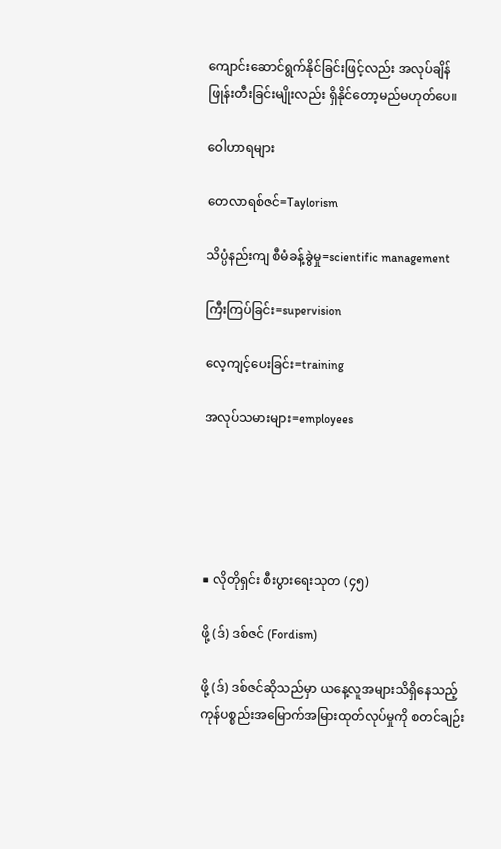ကျောင်းဆောင်ရွက်နိုင်ခြင်းဖြင့်လည်း အလုပ်ချိန်ဖြုန်းတီးခြင်းမျိုးလည်း ရှိနိုင်တော့မည်မဟုတ်ပေ။

ဝေါဟာရများ

တေလာရစ်ဇင်=Taylorism

သိပ္ပံနည်းကျ စီမံခန့်ခွဲမှု=scientific management

ကြီးကြပ်ခြင်း=supervision

လေ့ကျင့်ပေးခြင်း=training

အလုပ်သမားများ=employees





■ လိုတိုရှင်း စီးပွားရေးသုတ (၄၅)

ဖို့ (ဒ်) ဒစ်ဇင် (Fordism)

ဖို့ (ဒ်) ဒစ်ဇင်ဆိုသည်မှာ ယနေ့လူအများသိရှိနေသည့် ကုန်ပစ္စည်းအမြောက်အမြားထုတ်လုပ်မှုကို စတင်ချဉ်း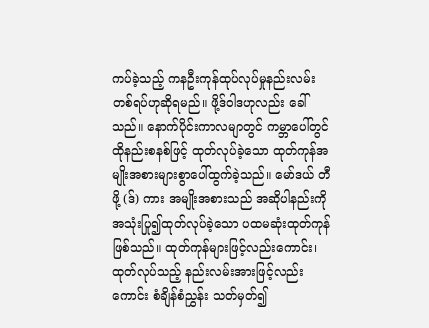ကပ်ခဲ့သည့် ကနဦးကုန်ထုပ်လုပ်မှုနည်းလမ်းတစ်ရပ်ဟုဆိုရမည်။ ဖို့ဒ်ဝါဒဟုလည်း ခေါ်သည်။ နောက်ပိုင်းကာလမျာတွင် ကမ္ဘာပေါ်တွင် ထိုနည်းစနစ်ဖြင့် ထုတ်လုပ်ခဲ့သော ထုတ်ကုန်အမျိုးအစားများစွာပေါ်ထွက်ခဲ့သည်။ မော်ဒယ် တီဖို့ (ဒ်) ကား အမျိုးအစားသည် အဆိုပါနည်းကို အသုံးပြု၍ထုတ်လုပ်ခဲ့သော ပထမဆုံးထုတ်ကုန်ဖြစ်သည်။ ထုတ်ကုန်များဖြင့်လည်းကောင်း၊ ထုတ်လုပ်သည့် နည်းလမ်းအားဖြင့်လည်းကောင်း စံချိန်စံညွှန်း သတ်မှတ်၍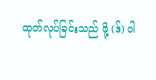ထုတ်လုပ်ခြင်းသည် ဖို့ (ဒ်) ဝါ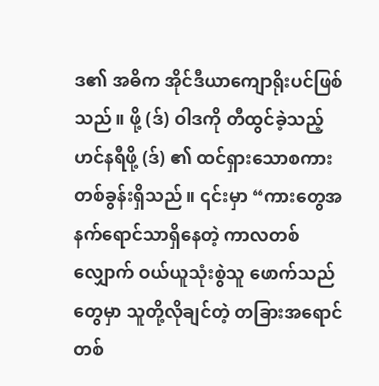ဒ၏ အဓိက အိုင်ဒီယာကျောရိုးပင်ဖြစ်သည်။ ဖို့ (ဒ်) ဝါဒကို တီထွင်ခဲ့သည့် ဟင်နရီဖို့ (ဒ်) ၏ ထင်ရှားသောစကားတစ်ခွန်းရှိသည်။ ၎င်းမှာ “ကားတွေအနက်ရောင်သာရှိနေတဲ့ ကာလတစ်လျှောက် ဝယ်ယူသုံးစွဲသူ ဖောက်သည်တွေမှာ သူတို့လိုချင်တဲ့ တခြားအရောင်တစ်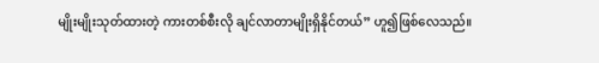မျိုးမျိုးသုတ်ထားတဲ့ ကားတစ်စီးလို ချင်လာတာမျိုးရှိနိုင်တယ်” ဟူ၍ဖြစ်လေသည်။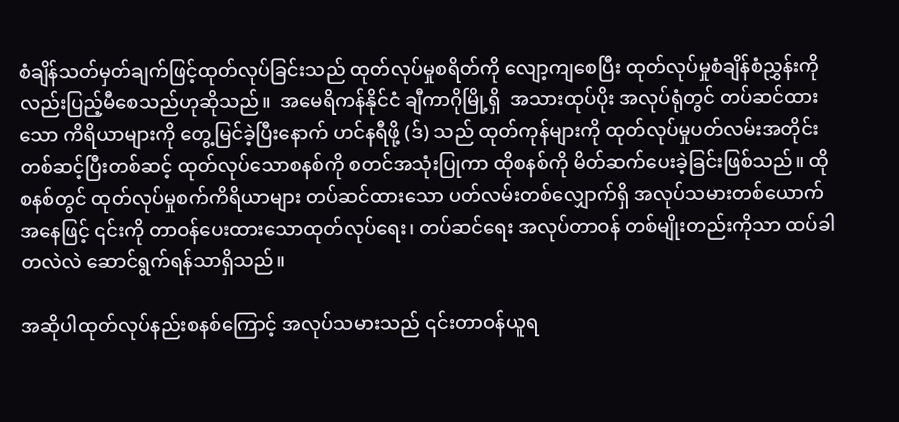စံချိန်သတ်မှတ်ချက်ဖြင့်ထုတ်လုပ်ခြင်းသည် ထုတ်လုပ်မှုစရိတ်ကို လျော့ကျစေပြီး ထုတ်လုပ်မှုစံချိန်စံညွှန်းကိုလည်းပြည့်မီစေသည်ဟုဆိုသည်။  အမေရိကန်နိုင်ငံ ချီကာဂိုမြို့ရှိ  အသားထုပ်ပိုး အလုပ်ရုံတွင် တပ်ဆင်ထားသော ကိရိယာများကို တွေ့မြင်ခဲ့ပြီးနောက် ဟင်နရီဖို့ (ဒ်) သည် ထုတ်ကုန်များကို ထုတ်လုပ်မှုပတ်လမ်းအတိုင်း တစ်ဆင့်ပြီးတစ်ဆင့် ထုတ်လုပ်သောစနစ်ကို စတင်အသုံးပြုကာ ထိုစနစ်ကို မိတ်ဆက်ပေးခဲ့ခြင်းဖြစ်သည်။ ထိုစနစ်တွင် ထုတ်လုပ်မှုစက်ကိရိယာများ တပ်ဆင်ထားသော ပတ်လမ်းတစ်လျှောက်ရှိ အလုပ်သမားတစ်ယောက်အနေဖြင့် ၎င်းကို တာဝန်ပေးထားသောထုတ်လုပ်ရေး၊ တပ်ဆင်ရေး အလုပ်တာဝန် တစ်မျိုးတည်းကိုသာ ထပ်ခါတလဲလဲ ဆောင်ရွက်ရန်သာရှိသည်။

အဆိုပါထုတ်လုပ်နည်းစနစ်ကြောင့် အလုပ်သမားသည် ၎င်းတာဝန်ယူရ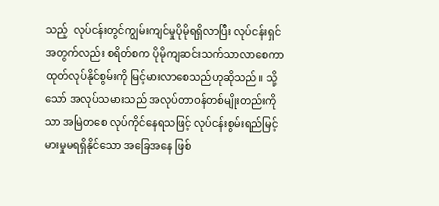သည့်  လုပ်ငန်းတွင်ကျွမ်းကျင်မှုပိုမိုရရှိလာပြီး လုပ်ငန်းရှင်အတွက်လည်း စရိတ်စက ပိုမိုကျဆင်းသက်သာလာစေကာ ထုတ်လုပ်နိုင်စွမ်းကို မြင့်မားလာစေသည်ဟုဆိုသည်။ သို့သော် အလုပ်သမားသည် အလုပ်တာဝန်တစ်မျိုးတည်းကိုသာ အမြဲတစေ လုပ်ကိုင်နေရသဖြင့် လုပ်ငန်းစွမ်းရည်မြင့်မားမှုမရရှိနိုင်သော အခြေအနေ ဖြစ်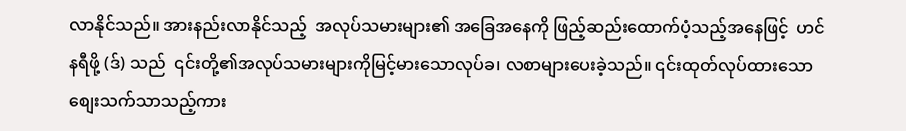လာနိုင်သည်။ အားနည်းလာနိုင်သည့်  အလုပ်သမားများ၏ အခြေအနေကို ဖြည့်ဆည်းထောက်ပံ့သည့်အနေဖြင့်  ဟင်နရီဖို့ (ဒ်) သည်  ၎င်းတို့၏အလုပ်သမားများကိုမြင့်မားသောလုပ်ခ၊ လစာများပေးခဲ့သည်။ ၎င်းထုတ်လုပ်ထားသောစျေးသက်သာသည့်ကား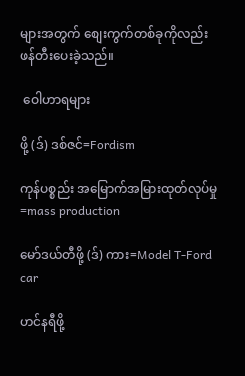များအတွက် စျေးကွက်တစ်ခုကိုလည်း ဖန်တီးပေးခဲ့သည်။

 ဝေါဟာရများ

ဖို့ (ဒ်) ဒစ်ဇင်=Fordism

ကုန်ပစ္စည်း အမြောက်အမြားထုတ်လုပ်မှု =mass production

မော်ဒယ်တီဖို့ (ဒ်) ကား=Model T-Ford car

ဟင်နရီဖို့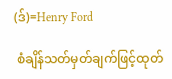(ဒ်)=Henry Ford

 စံချိန်သတ်မှတ်ချက်ဖြင့်ထုတ်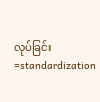လုပ်ခြင်း =standardization